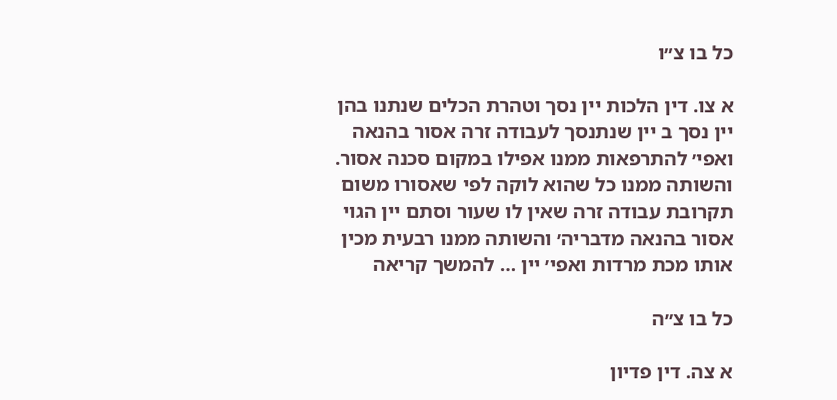כל בו צ״ו

א צו. דין הלכות יין נסך וטהרת הכלים שנתנו בהן יין נסך ב יין שנתנסך לעבודה זרה אסור בהנאה ואפי׳ להתרפאות ממנו אפילו במקום סכנה אסור. והשותה ממנו כל שהוא לוקה לפי שאסורו משום תקרובת עבודה זרה שאין לו שעור וסתם יין הגוי אסור בהנאה מדבריה׳ והשותה ממנו רבעית מכין אותו מכת מרדות ואפי׳ יין … להמשך קריאה

כל בו צ״ה

א צה. דין פדיון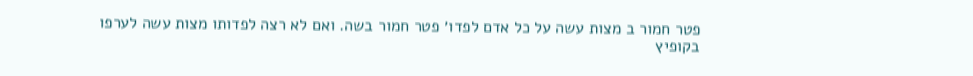פטר חמור ב מצות עשה על כל אדם לפדו׳ פטר חמור בשה. ואם לא רצה לפדותו מצות עשה לערפו בקופיץ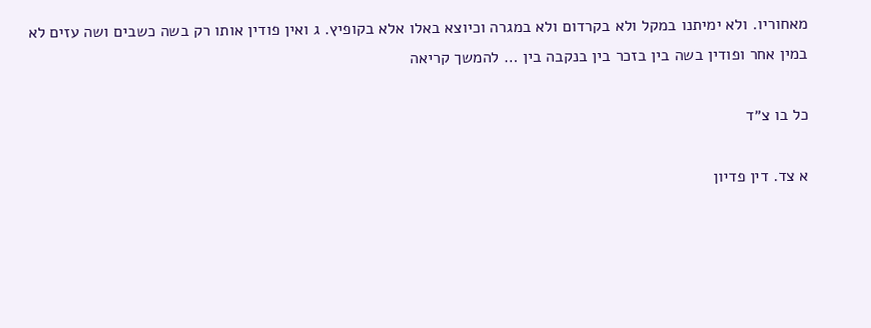מאחוריו. ולא ימיתנו במקל ולא בקרדום ולא במגרה וכיוצא באלו אלא בקופיץ. ג ואין פודין אותו רק בשה כשבים ושה עזים לא במין אחר ופודין בשה בין בזכר בין בנקבה בין … להמשך קריאה

כל בו צ״ד

א צד. דין פדיון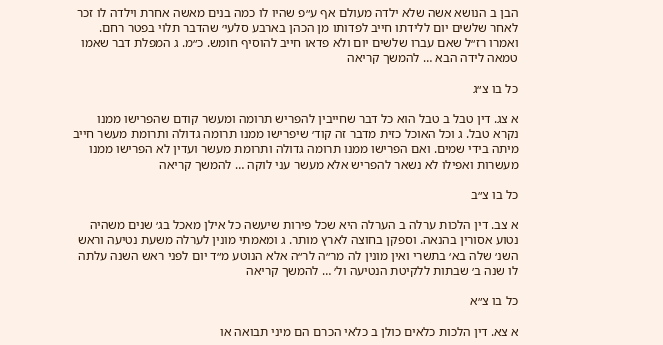הבן ב הנושא אשה שלא ילדה מעולם אף ע״פ שהיו לו כמה בנים מאשה אחרת וילדה לו זכר לאחר שלשים יום ללידתו חייב לפדותו מן הכהן בארבע סלעי׳ שהדבר תלוי בפטר רחם. ואמרו רז״ל שאם עברו שלשים יום ולא פדאו חייב להוסיף חומש. כ״מ. ג המפלת דבר שאמו טמאה לידה הבא … להמשך קריאה

כל בו צ״ג

א צג. דין טבל ב טבל הוא כל דבר שחייבין להפריש תרומה ומעשר קודם שהפרישו ממנו נקרא טבל. ג וכל האוכל כזית מדבר זה קוד׳ שיפרישו ממנו תרומה גדולה ותרומת מעשר חייב מיתה בידי שמים. ואם הפרישו ממנו תרומה גדולה ותרומת מעשר ועדין לא הפרישו ממנו מעשרות ואפילו לא נשאר להפריש אלא מעשר עני לוקה … להמשך קריאה

כל בו צ״ב

א צב. דין הלכות ערלה ב הערלה היא שכל פירות שיעשה כל אילן מאכל בג׳ שנים משהיה נטוע אסורין בהנאה. וספקן בחוצה לארץ מותר. ג ומאמתי מונין לערלה משעת נטיעה וראש השנ׳ שלה בא׳ בתשרי ואין מונין לה מר״ה לר״ה אלא הנוטע מ״ד יום לפני ראש השנה עלתה לו שנה ב׳ שבתות ללקיטת הנטיעה ול׳ … להמשך קריאה

כל בו צ״א

א צא. דין הלכות כלאים כולן ב כלאי הכרם הם מיני תבואה או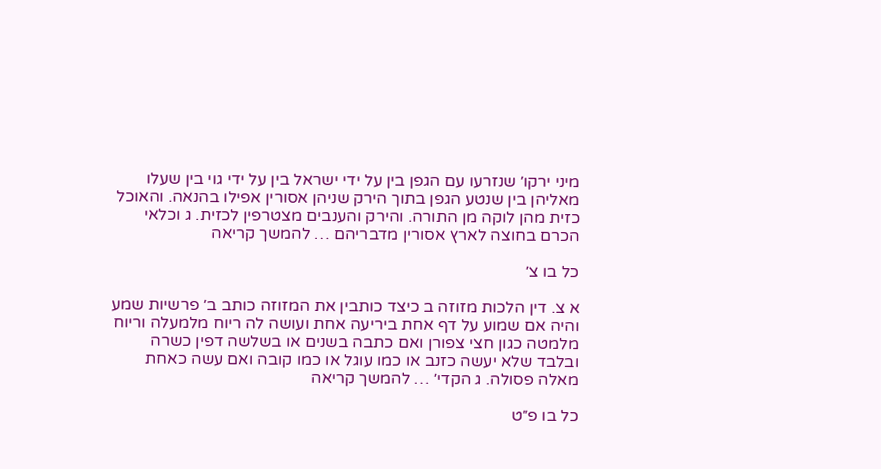מיני ירקו׳ שנזרעו עם הגפן בין על ידי ישראל בין על ידי גוי בין שעלו מאליהן בין שנטע הגפן בתוך הירק שניהן אסורין אפילו בהנאה. והאוכל כזית מהן לוקה מן התורה. והירק והענבים מצטרפין לכזית. ג וכלאי הכרם בחוצה לארץ אסורין מדבריהם … להמשך קריאה

כל בו צ׳

א צ. דין הלכות מזוזה ב כיצד כותבין את המזוזה כותב ב׳ פרשיות שמע והיה אם שמוע על דף אחת ביריעה אחת ועושה לה ריוח מלמעלה וריוח מלמטה כגון חצי צפורן ואם כתבה בשנים או בשלשה דפין כשרה ובלבד שלא יעשה כזנב או כמו עוגל או כמו קובה ואם עשה כאחת מאלה פסולה. ג הקדי׳ … להמשך קריאה

כל בו פ״ט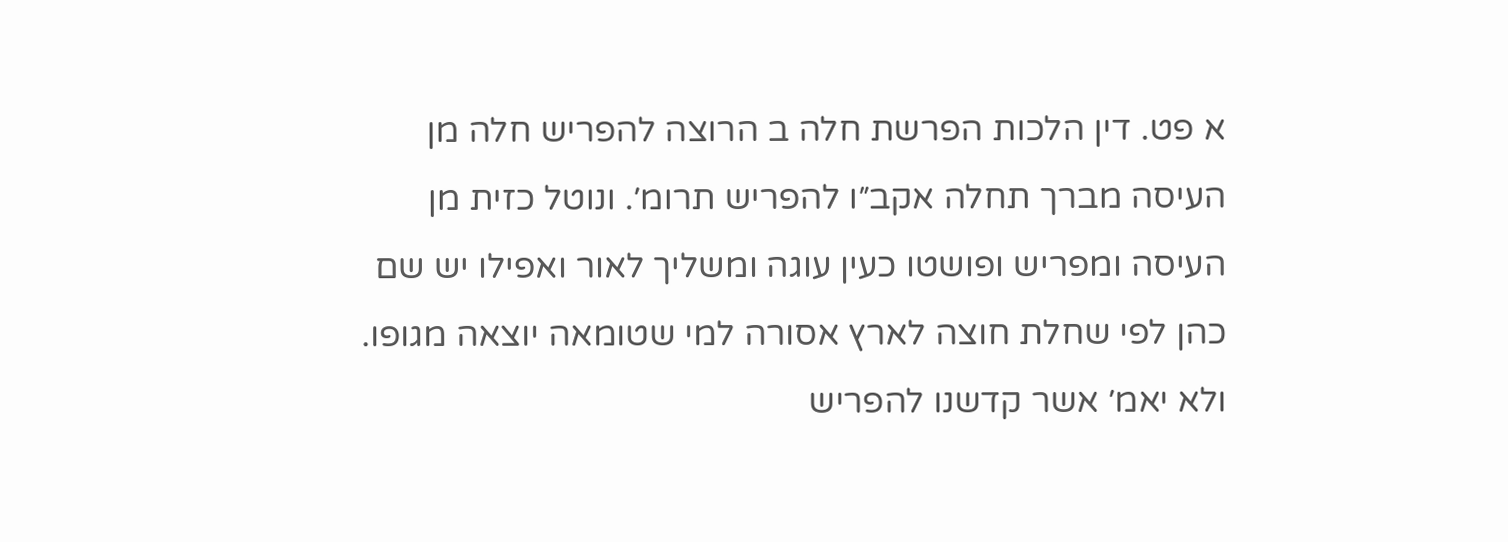א פט. דין הלכות הפרשת חלה ב הרוצה להפריש חלה מן העיסה מברך תחלה אקב״ו להפריש תרומ׳. ונוטל כזית מן העיסה ומפריש ופושטו כעין עוגה ומשליך לאור ואפילו יש שם כהן לפי שחלת חוצה לארץ אסורה למי שטומאה יוצאה מגופו. ולא יאמ׳ אשר קדשנו להפריש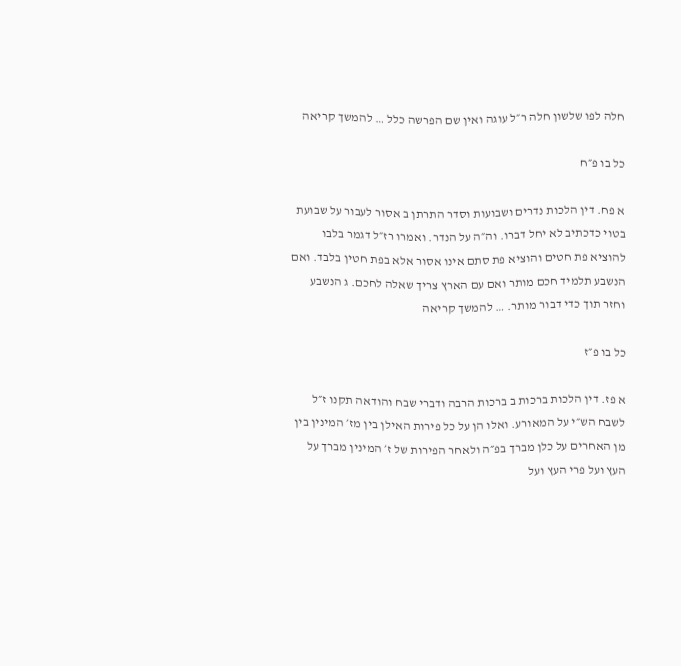חלה לפו שלשון חלה ר״ל עוגה ואין שם הפרשה כלל … להמשך קריאה

כל בו פ״ח

א פח. דין הלכות נדרים ושבועות וסדר התרתן ב אסור לעבור על שבועת בטוי כדכתיב לא יחל דברו. וה״ה על הנדר. ואמרו רז״ל דגמר בלבו להוציא פת חטים והוציא פת סתם אינו אסור אלא בפת חטין בלבד. ואם הנשבע תלמיד חכם מותר ואם עם הארץ צריך שאלה לחכם. ג הנשבע וחזר תוך כדי דבור מותר. … להמשך קריאה

כל בו פ״ז

א פז. דין הלכות ברכות ב ברכות הרבה ודברי שבח והודאה תקנו ז״ל לשבח הש״י על המאורע. ואלו הן על כל פירות האילן בין מז׳ המינין בין מן האחרים על כלן מברך בפ״ה ולאחר הפירות של ז׳ המינין מברך על העץ ועל פרי העץ ועל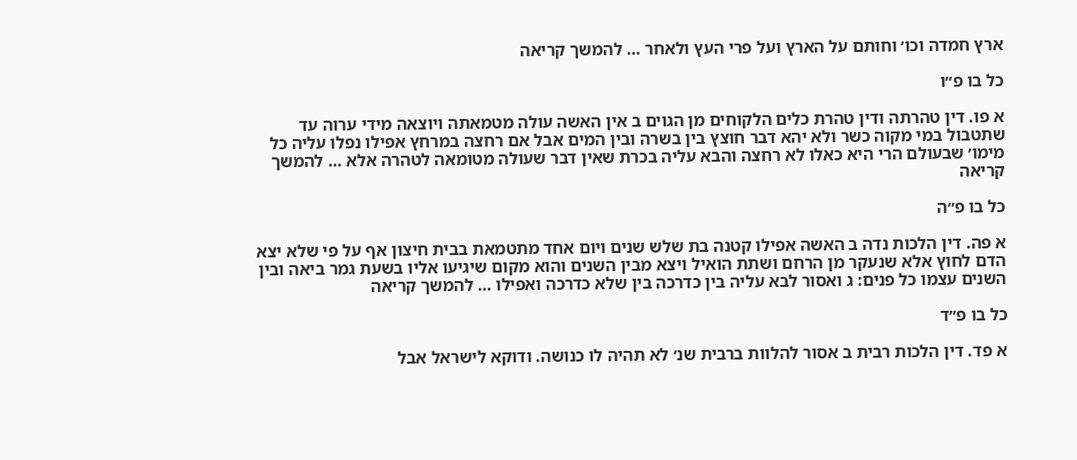ארץ חמדה וכו׳ וחותם על הארץ ועל פרי העץ ולאחר … להמשך קריאה

כל בו פ״ו

א פו. דין טהרתה ודין טהרת כלים הלקוחים מן הגוים ב אין האשה עולה מטמאתה ויוצאה מידי ערוה עד שתטבול במי מקוה כשר ולא יהא דבר חוצץ בין בשרה ובין המים אבל אם רחצה במרחץ אפילו נפלו עליה כל מימו׳ שבעולם הרי היא כאלו לא רחצה והבא עליה בכרת שאין דבר שעולה מטומאה לטהרה אלא … להמשך קריאה

כל בו פ״ה

א פה. דין הלכות נדה ב האשה אפילו קטנה בת שלש שנים ויום אחד מתטמאת בבית חיצון אף על פי שלא יצא הדם לחוץ אלא שנעקר מן הרחם ושתת הואיל ויצא מבין השנים והוא מקום שיגיעו אליו בשעת גמר ביאה ובין השנים עצמו כל פנים: ג ואסור לבא עליה בין כדרכה בין שלא כדרכה ואפילו … להמשך קריאה

כל בו פ״ד

א פד. דין הלכות רבית ב אסור להלוות ברבית שנ׳ לא תהיה לו כנושה. ודוקא לישראל אבל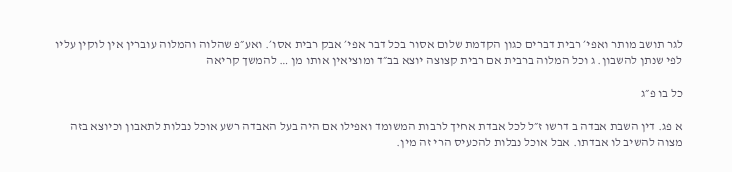לגר תושב מותר ואפי׳ רבית דברים כגון הקדמת שלום אסור בכל דבר אפי׳ אבק רבית אסו׳. ואע״פ שהלוה והמלוה עוברין אין לוקין עליו לפי שנתן להשבון. ג וכל המלוה ברבית אם רבית קצוצה יוצא בב״ד ומוציאין אותו מן … להמשך קריאה

כל בו פ״ג

א פג. דין השבת אבדה ב דרשו ז״ל לכל אבדת אחיך לרבות המשומד ואפילו אם היה בעל האבדה רשע אוכל נבלות לתאבון וכיוצא בזה מצוה להשיב לו אבדתו. אבל אוכל נבלות להכעיס הרי זה מין.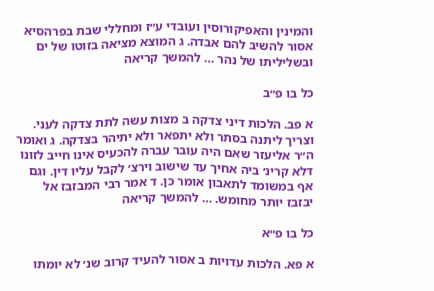והמינין והאפיקורוסין ועובדי ע״ז ומחללי שבת בפרהסיא אסור להשיב להם אבדה. ג המוצא מציאה בזוטו של ים ובשליליתו של נהר … להמשך קריאה

כל בו פ״ב

א פב. הלכות דיני צדקה ב מצות עשה לתת צדקה לעני. וצריך ליתנה בסתר ולא יתפאר ולא יתיהר בצדקה. ג ואומר ה״ר אליעזר שאם היה עובר עברה להכעיס אינו חייב לזונו דלא קרינ׳ ביה אחיך עד שישוב וירצ׳ לקבל עליו דין. וגם אף במשומד לתאבון אומר כן. ד אמר רבי המבזבז אל יבזבז יותר מחומש. … להמשך קריאה

כל בו פ״א

א פא. הלכות עדויות ב אסור להעיד קרוב שנ׳ לא יומתו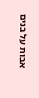אבות על בנים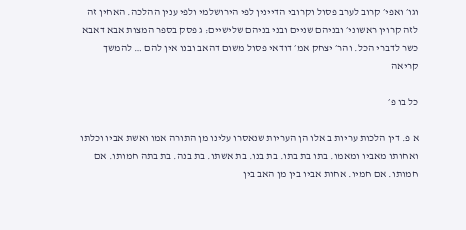וגו׳ ואפי׳ קרוב לערב פסול וקרובי הדיינין לפי הירושלמי ולפי ענין ההלכה. האחין זה לזה קרוין ראשוני׳ ובניהם שניים ובני בניהם שלישיים: ג פסק בספר המצות אבא דאבא כשר לדברי הכל. והר׳ יצחק אמ׳ דודאי פסול משום דהאב ובנו אין להם … להמשך קריאה

כל בו פ׳

א פ. דין הלכות עריות ב אלו הן העריות שנאסרו עלינו מן התורה אמו ואשת אביו וכלתו ואחותו מאביו ומאמו. בתו בת בתו. בת בנו. בת אשתו. בת בנה. בת בתה חמותו. אם חמותו. אם חמיו. אחות אביו בין מן האב בין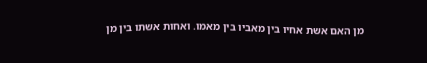מן האם אשת אחיו בין מאביו בין מאמו. ואחות אשתו בין מן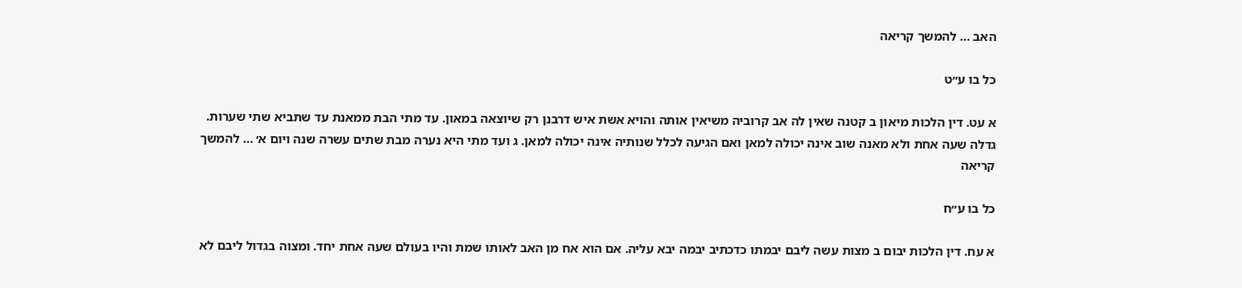האב … להמשך קריאה

כל בו ע״ט

א עט. דין הלכות מיאון ב קטנה שאין לה אב קרוביה משיאין אותה והויא אשת איש דרבנן רק שיוצאה במאון. עד מתי הבת ממאנת עד שתביא שתי שערות. גדלה שעה אחת ולא מאנה שוב אינה יכולה למאן ואם הגיעה לכלל שנותיה אינה יכולה למאן. ג ועד מתי היא נערה מבת שתים עשרה שנה ויום א׳ … להמשך קריאה

כל בו ע״ח

א עח. דין הלכות יבום ב מצות עשה ליבם יבמתו כדכתיב יבמה יבא עליה. אם הוא אח מן האב לאותו שמת והיו בעולם שעה אחת יחד. ומצוה בגדול ליבם לא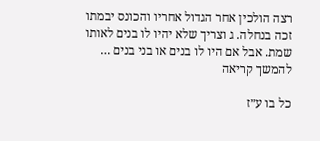רצה הולכין אחר הגדול אחריו והכונס יבמתו זכה בנחלה. ג וצריך שלא יהיו לו בנים לאותו שמת. אבל אם היו לו בנים או בני בנים … להמשך קריאה

כל בו ע״ז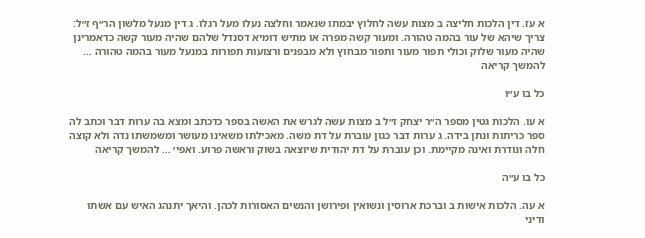א עז. דין הלכות חליצה ב מצות עשה לחלוץ יבמתו שנאמר וחלצה נעלו מעל רגלו. ג דין מנעל מלשון הר״ף ז״ל: צריך שיהא של עור בהמה טהורה. ומעור קשה מפרה או מתיש דומיא דסנדל שלהם שהיה מעור קשה כדאמרינן שהיה מעור שלוק וכולי תפור מעור ותפור מבחוץ ולא מבפנים ורצועות תפורות במנעל מעור בהמה טהורה … להמשך קריאה

כל בו ע״ו

א עו. הלכות גטין מספר ה״ר יצחק ז״ל ב מצות עשה לגרש את האשה בספר כדכתב ומצא בה ערות דבר וכתב לה ספר כריתות ונתן בידה. ג ערות דבר כגון עוברת על דת משה. מאכילתו משאינו מעושר ומשמשתו נדה ולא קוצה חלה ונודרת ואינה מקיימת. וכן עוברת על דת יהודית שיוצאה בשוק וראשה פרוע. ואפי׳ … להמשך קריאה

כל בו ע״ה

א עה. הלכות אישות ב וברכת ארוסין ונשואין ופירושן והנשים האסורות לכהן. והיאך יתנהג האיש עם אשתו ודיני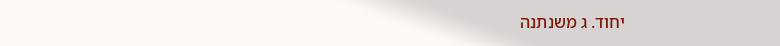יחוד. ג משנתנה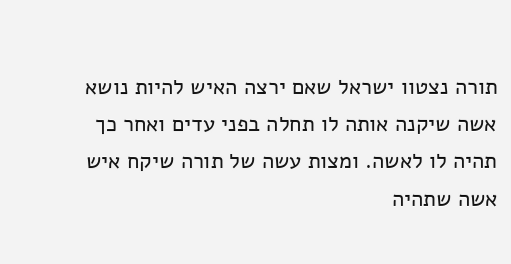תורה נצטוו ישראל שאם ירצה האיש להיות נושא אשה שיקנה אותה לו תחלה בפני עדים ואחר כך תהיה לו לאשה. ומצות עשה של תורה שיקח איש אשה שתהיה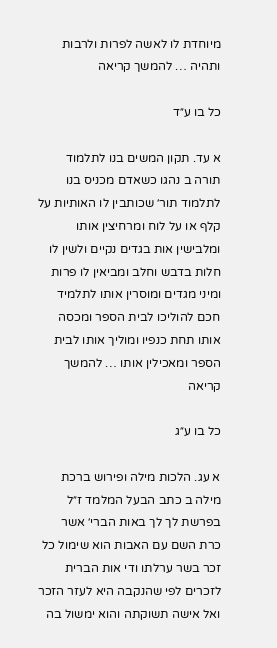מיוחדת לו לאשה לפרות ולרבות ותהיה … להמשך קריאה

כל בו ע״ד

א עד. תקון המשים בנו לתלמוד תורה ב נהגו כשאדם מכניס בנו לתלמוד תור׳ שכותבין לו האותיות על קלף או על לוח ומרחיצין אותו ומלבישין אות בגדים נקיים ולשין לו חלות בדבש וחלב ומביאין לו פרות ומיני מגדים ומוסרין אותו לתלמיד חכם להוליכו לבית הספר ומכסה אותו תחת כנפיו ומוליך אותו לבית הספר ומאכילין אותו … להמשך קריאה

כל בו ע״ג

א עג. הלכות מילה ופירוש ברכת מילה ב כתב הבעל המלמד ז״ל בפרשת לך לך באות הברי׳ אשר כרת השם עם האבות הוא שימול כל זכר בשר ערלתו ודי אות הברית לזכרים לפי שהנקבה היא לעזר הזכר ואל אישה תשוקתה והוא ימשול בה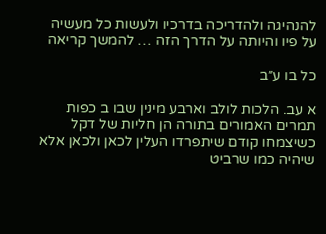להנהיגה ולהדריכה בדרכיו ולעשות כל מעשיה על פיו והיותה על הדרך הזה … להמשך קריאה

כל בו ע״ב

א עב. הלכות לולב וארבע מינין שבו ב כפות תמרים האמורים בתורה הן חליות של דקל כשיצמחו קודם שיתפרדו העלין לכאן ולכאן אלא שיהיה כמו שרביט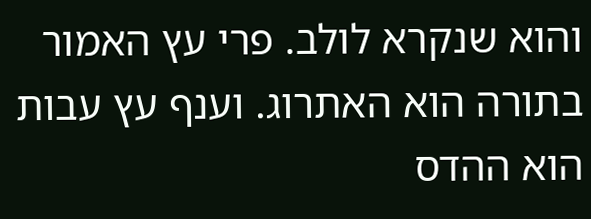והוא שנקרא לולב. פרי עץ האמור בתורה הוא האתרוג. וענף עץ עבות הוא ההדס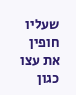שעליו חופין את עצו כגון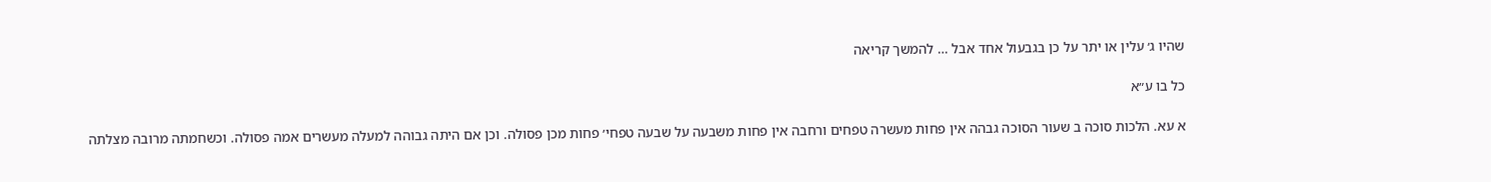שהיו ג׳ עלין או יתר על כן בגבעול אחד אבל … להמשך קריאה

כל בו ע״א

א עא. הלכות סוכה ב שעור הסוכה גבהה אין פחות מעשרה טפחים ורחבה אין פחות משבעה על שבעה טפחי׳ פחות מכן פסולה. וכן אם היתה גבוהה למעלה מעשרים אמה פסולה. וכשחמתה מרובה מצלתה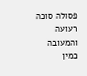פסולה סוכה רעועה והמעובה כמין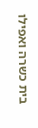בית כשרה ואפילו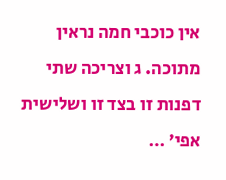אין כוכבי חמה נראין מתוכה. ג וצריכה שתי דפנות זו בצד זו ושלישית אפי׳ …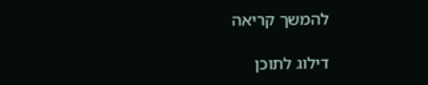להמשך קריאה

דילוג לתוכן